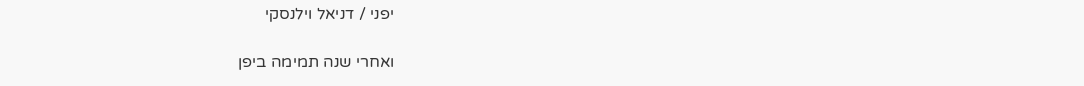יפני / דניאל וילנסקי

ואחרי שנה תמימה ביפן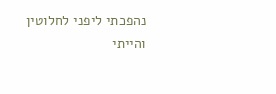נהפכתי ליפני לחלוטין
והייתי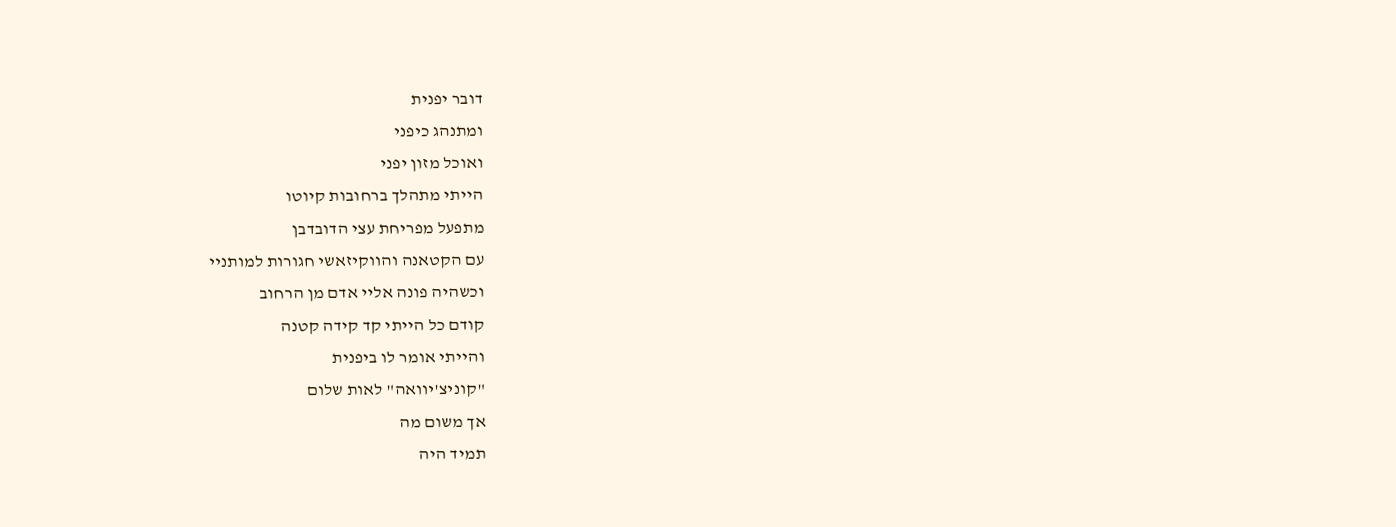דובר יפנית
ומתנהג כיפני
ואוכל מזון יפני
הייתי מתהלך ברחובות קיוטו
מתפעל מפריחת עצי הדובדבן
עם הקטאנה והווקיזאשי חגורות למותניי
וכשהיה פונה אליי אדם מן הרחוב
קודם כל הייתי קד קידה קטנה
והייתי אומר לו ביפנית
"קוניצ'יוואה" לאות שלום
אך משום מה
תמיד היה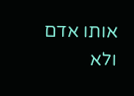אותו אדם
ולא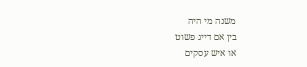משנה מי היה
בין אם דייג פשוט
או איש עסקים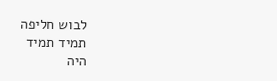לבוש חליפה
תמיד תמיד
היה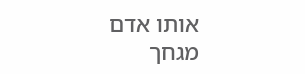אותו אדם מגחך